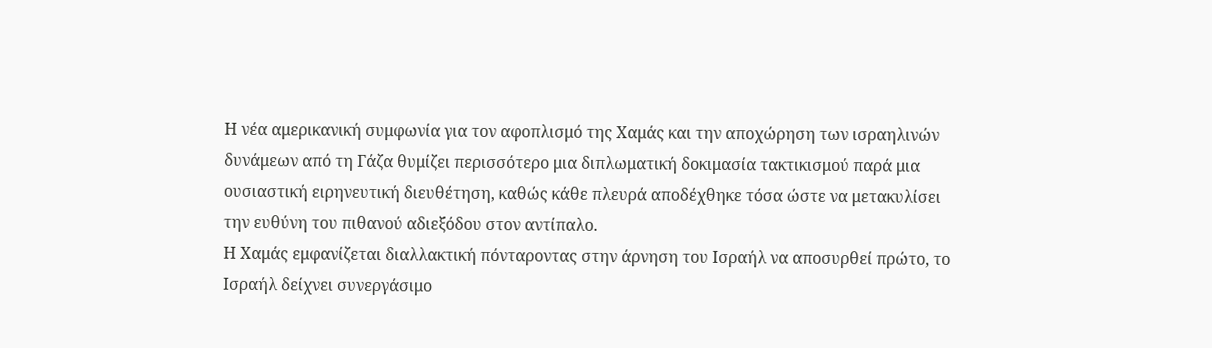Η νέα αμερικανική συμφωνία για τον αφοπλισμό της Χαμάς και την αποχώρηση των ισραηλινών δυνάμεων από τη Γάζα θυμίζει περισσότερο μια διπλωματική δοκιμασία τακτικισμού παρά μια ουσιαστική ειρηνευτική διευθέτηση, καθώς κάθε πλευρά αποδέχθηκε τόσα ώστε να μετακυλίσει την ευθύνη του πιθανού αδιεξόδου στον αντίπαλο.
Η Χαμάς εμφανίζεται διαλλακτική πόνταροντας στην άρνηση του Ισραήλ να αποσυρθεί πρώτο, το Ισραήλ δείχνει συνεργάσιμο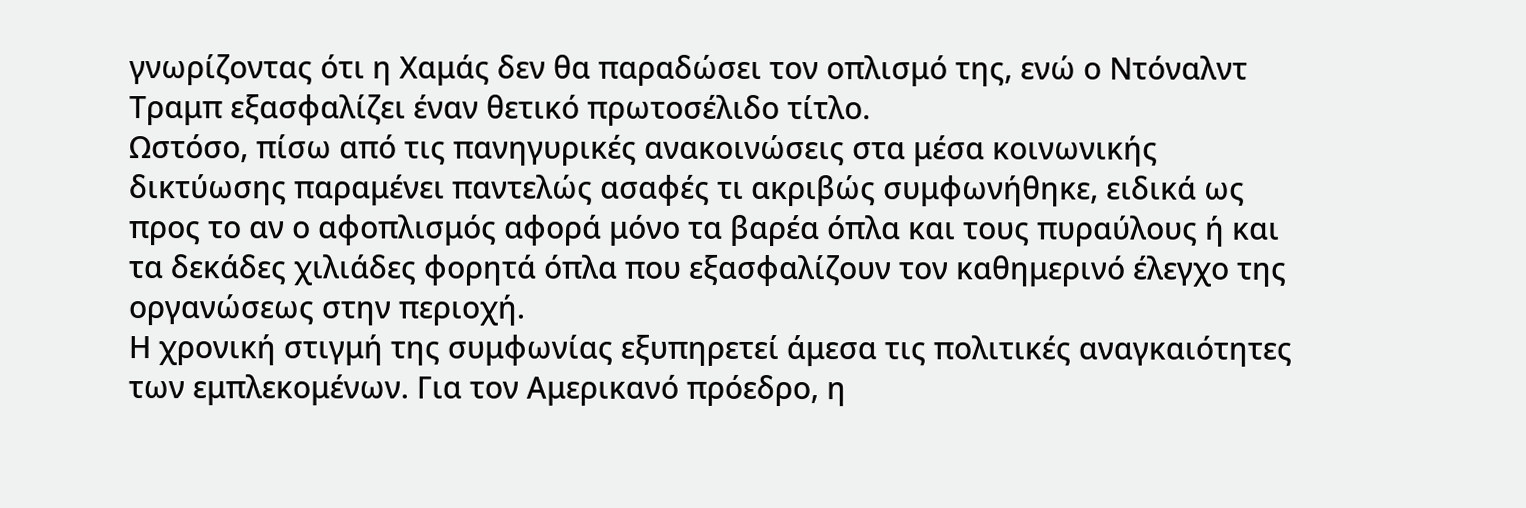γνωρίζοντας ότι η Χαμάς δεν θα παραδώσει τον οπλισμό της, ενώ ο Ντόναλντ Τραμπ εξασφαλίζει έναν θετικό πρωτοσέλιδο τίτλο.
Ωστόσο, πίσω από τις πανηγυρικές ανακοινώσεις στα μέσα κοινωνικής δικτύωσης παραμένει παντελώς ασαφές τι ακριβώς συμφωνήθηκε, ειδικά ως προς το αν ο αφοπλισμός αφορά μόνο τα βαρέα όπλα και τους πυραύλους ή και τα δεκάδες χιλιάδες φορητά όπλα που εξασφαλίζουν τον καθημερινό έλεγχο της οργανώσεως στην περιοχή.
Η χρονική στιγμή της συμφωνίας εξυπηρετεί άμεσα τις πολιτικές αναγκαιότητες των εμπλεκομένων. Για τον Αμερικανό πρόεδρο, η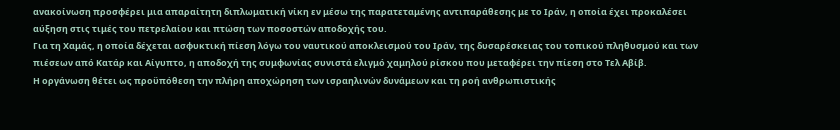ανακοίνωση προσφέρει μια απαραίτητη διπλωματική νίκη εν μέσω της παρατεταμένης αντιπαράθεσης με το Ιράν, η οποία έχει προκαλέσει αύξηση στις τιμές του πετρελαίου και πτώση των ποσοστών αποδοχής του.
Για τη Χαμάς, η οποία δέχεται ασφυκτική πίεση λόγω του ναυτικού αποκλεισμού του Ιράν, της δυσαρέσκειας του τοπικού πληθυσμού και των πιέσεων από Κατάρ και Αίγυπτο, η αποδοχή της συμφωνίας συνιστά ελιγμό χαμηλού ρίσκου που μεταφέρει την πίεση στο Τελ Αβίβ.
Η οργάνωση θέτει ως προϋπόθεση την πλήρη αποχώρηση των ισραηλινών δυνάμεων και τη ροή ανθρωπιστικής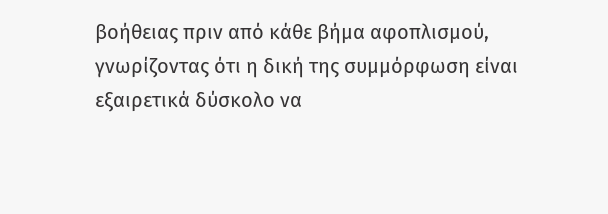βοήθειας πριν από κάθε βήμα αφοπλισμού, γνωρίζοντας ότι η δική της συμμόρφωση είναι εξαιρετικά δύσκολο να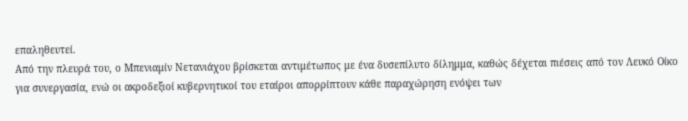επαληθευτεί.
Από την πλευρά του, ο Μπενιαμίν Νετανιάχου βρίσκεται αντιμέτωπος με ένα δυσεπίλυτο δίλημμα, καθώς δέχεται πιέσεις από τον Λευκό Οίκο για συνεργασία, ενώ οι ακροδεξιοί κυβερνητικοί του εταίροι απορρίπτουν κάθε παραχώρηση ενόψει των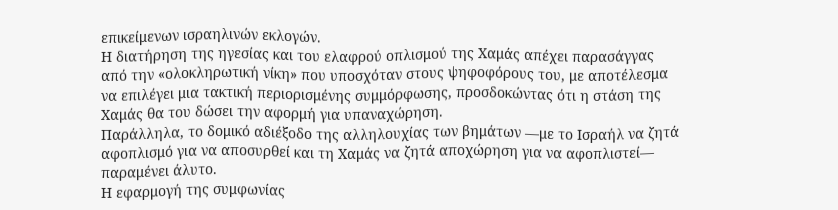επικείμενων ισραηλινών εκλογών.
Η διατήρηση της ηγεσίας και του ελαφρού οπλισμού της Χαμάς απέχει παρασάγγας από την «ολοκληρωτική νίκη» που υποσχόταν στους ψηφοφόρους του, με αποτέλεσμα να επιλέγει μια τακτική περιορισμένης συμμόρφωσης, προσδοκώντας ότι η στάση της Χαμάς θα του δώσει την αφορμή για υπαναχώρηση.
Παράλληλα, το δομικό αδιέξοδο της αλληλουχίας των βημάτων —με το Ισραήλ να ζητά αφοπλισμό για να αποσυρθεί και τη Χαμάς να ζητά αποχώρηση για να αφοπλιστεί— παραμένει άλυτο.
Η εφαρμογή της συμφωνίας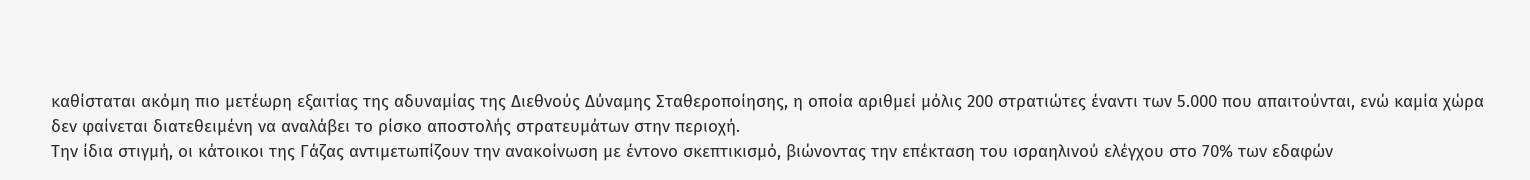καθίσταται ακόμη πιο μετέωρη εξαιτίας της αδυναμίας της Διεθνούς Δύναμης Σταθεροποίησης, η οποία αριθμεί μόλις 200 στρατιώτες έναντι των 5.000 που απαιτούνται, ενώ καμία χώρα δεν φαίνεται διατεθειμένη να αναλάβει το ρίσκο αποστολής στρατευμάτων στην περιοχή.
Την ίδια στιγμή, οι κάτοικοι της Γάζας αντιμετωπίζουν την ανακοίνωση με έντονο σκεπτικισμό, βιώνοντας την επέκταση του ισραηλινού ελέγχου στο 70% των εδαφών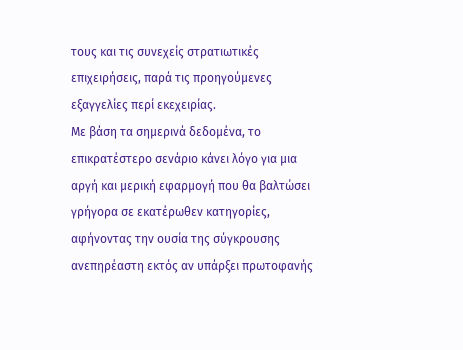τους και τις συνεχείς στρατιωτικές επιχειρήσεις, παρά τις προηγούμενες εξαγγελίες περί εκεχειρίας.
Με βάση τα σημερινά δεδομένα, το επικρατέστερο σενάριο κάνει λόγο για μια αργή και μερική εφαρμογή που θα βαλτώσει γρήγορα σε εκατέρωθεν κατηγορίες, αφήνοντας την ουσία της σύγκρουσης ανεπηρέαστη εκτός αν υπάρξει πρωτοφανής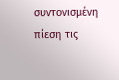συντονισμένη πίεση τις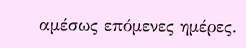αμέσως επόμενες ημέρες.